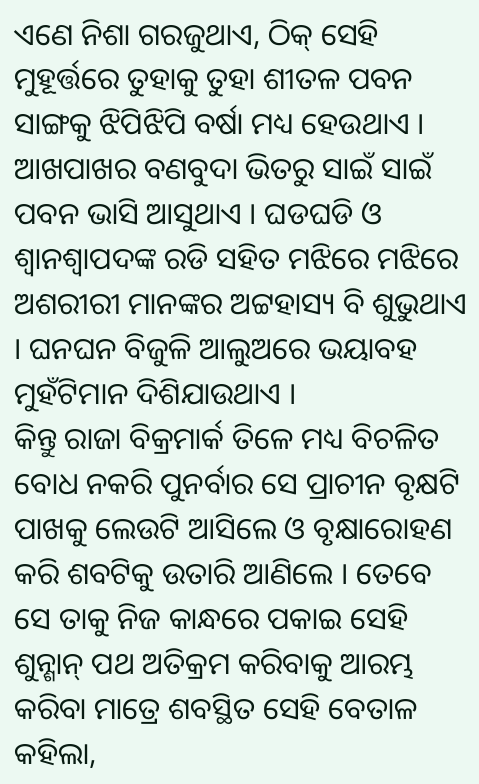ଏଣେ ନିଶା ଗରଜୁଥାଏ, ଠିକ୍ ସେହି ମୁହୂର୍ତ୍ତରେ ତୁହାକୁ ତୁହା ଶୀତଳ ପବନ ସାଙ୍ଗକୁ ଝିପିଝିପି ବର୍ଷା ମଧ୍ୟ ହେଉଥାଏ । ଆଖପାଖର ବଣବୁଦା ଭିତରୁ ସାଇଁ ସାଇଁ ପବନ ଭାସି ଆସୁଥାଏ । ଘଡଘଡି ଓ ଶ୍ୱାନଶ୍ୱାପଦଙ୍କ ରଡି ସହିତ ମଝିରେ ମଝିରେ ଅଶରୀରୀ ମାନଙ୍କର ଅଟ୍ଟହାସ୍ୟ ବି ଶୁଭୁଥାଏ । ଘନଘନ ବିଜୁଳି ଆଲୁଅରେ ଭୟାବହ ମୁହଁଟିମାନ ଦିଶିଯାଉଥାଏ ।
କିନ୍ତୁ ରାଜା ବିକ୍ରମାର୍କ ତିଳେ ମଧ୍ୟ ବିଚଳିତ ବୋଧ ନକରି ପୁନର୍ବାର ସେ ପ୍ରାଚୀନ ବୃକ୍ଷଟି ପାଖକୁ ଲେଉଟି ଆସିଲେ ଓ ବୃକ୍ଷାରୋହଣ କରି ଶବଟିକୁ ଉତାରି ଆଣିଲେ । ତେବେ ସେ ତାକୁ ନିଜ କାନ୍ଧରେ ପକାଇ ସେହି ଶୁନ୍ଶାନ୍ ପଥ ଅତିକ୍ରମ କରିବାକୁ ଆରମ୍ଭ କରିବା ମାତ୍ରେ ଶବସ୍ଥିତ ସେହି ବେତାଳ କହିଲା,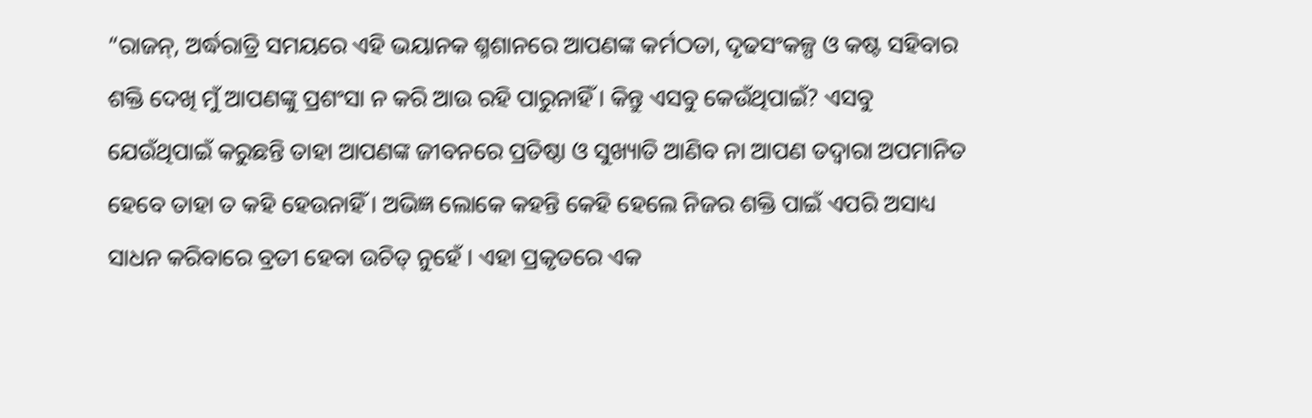“ରାଜନ୍, ଅର୍ଦ୍ଧରାତ୍ରି ସମୟରେ ଏହି ଭୟାନକ ଶ୍ମଶାନରେ ଆପଣଙ୍କ କର୍ମଠତା, ଦୃଢସଂକଳ୍ପ ଓ କଷ୍ଟ ସହିବାର ଶକ୍ତି ଦେଖି ମୁଁ ଆପଣଙ୍କୁ ପ୍ରଶଂସା ନ କରି ଆଉ ରହି ପାରୁନାହିଁ । କିନ୍ତୁ ଏସବୁ କେଉଁଥିପାଇଁ? ଏସବୁ ଯେଉଁଥିପାଇଁ କରୁଛନ୍ତି ତାହା ଆପଣଙ୍କ ଜୀବନରେ ପ୍ରତିଷ୍ଠା ଓ ସୁଖ୍ୟାତି ଆଣିବ ନା ଆପଣ ତଦ୍ୱାରା ଅପମାନିତ ହେବେ ତାହା ତ କହି ହେଉନାହିଁ । ଅଭିଜ୍ଞ ଲୋକେ କହନ୍ତି କେହି ହେଲେ ନିଜର ଶକ୍ତି ପାଇଁ ଏପରି ଅସାଧ୍ୟ ସାଧନ କରିବାରେ ବ୍ରତୀ ହେବା ଉଚିତ୍ ନୁହେଁ । ଏହା ପ୍ରକୃତରେ ଏକ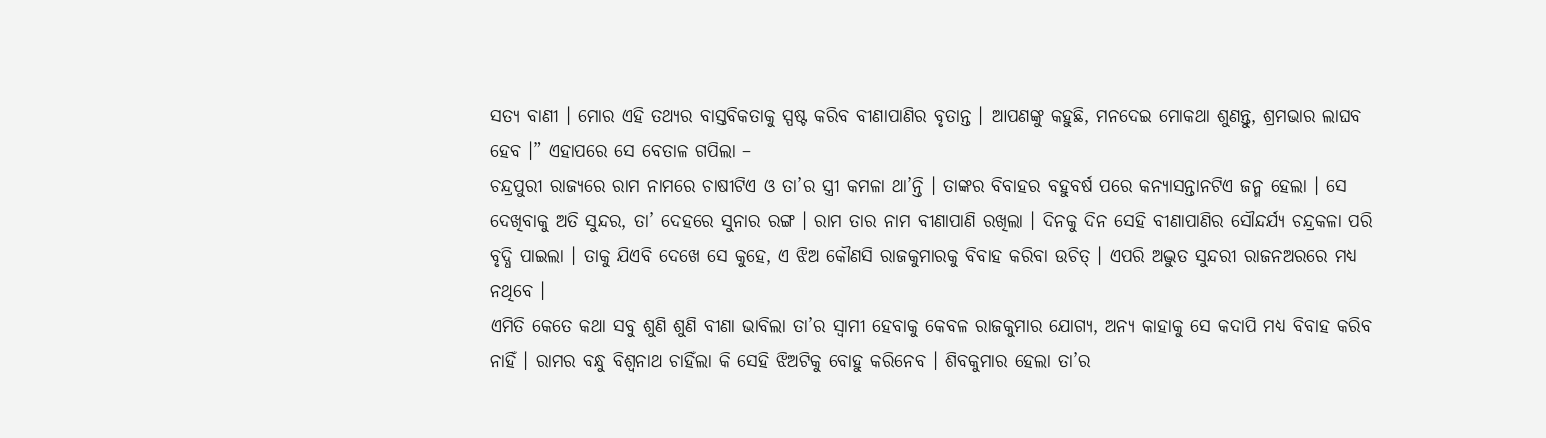ସତ୍ୟ ବାଣୀ । ମୋର ଏହି ତଥ୍ୟର ବାସ୍ତବିକତାକୁ ସ୍ପଷ୍ଟ କରିବ ବୀଣାପାଣିର ବୃତାନ୍ତ । ଆପଣଙ୍କୁ କହୁଛି, ମନଦେଇ ମୋକଥା ଶୁଣନ୍ତୁ, ଶ୍ରମଭାର ଲାଘବ ହେବ ।” ଏହାପରେ ସେ ବେତାଳ ଗପିଲା –
ଚନ୍ଦ୍ରପୁରୀ ରାଜ୍ୟରେ ରାମ ନାମରେ ଚାଷୀଟିଏ ଓ ତା’ର ସ୍ତ୍ରୀ କମଳା ଥା’ନ୍ତି । ତାଙ୍କର ବିବାହର ବହୁବର୍ଷ ପରେ କନ୍ୟାସନ୍ତାନଟିଏ ଜନ୍ମ ହେଲା । ସେ ଦେଖିବାକୁ ଅତି ସୁନ୍ଦର, ତା’ ଦେହରେ ସୁନାର ରଙ୍ଗ । ରାମ ତାର ନାମ ବୀଣାପାଣି ରଖିଲା । ଦିନକୁ ଦିନ ସେହି ବୀଣାପାଣିର ସୌନ୍ଦର୍ଯ୍ୟ ଚନ୍ଦ୍ରକଳା ପରି ବୃଦ୍ଧି ପାଇଲା । ତାକୁ ଯିଏବି ଦେଖେ ସେ କୁହେ, ଏ ଝିଅ କୌଣସି ରାଜକୁମାରକୁ ବିବାହ କରିବା ଉଚିତ୍ । ଏପରି ଅଦ୍ଭୁତ ସୁନ୍ଦରୀ ରାଜନଅରରେ ମଧ୍ୟ ନଥିବେ ।
ଏମିତି କେତେ କଥା ସବୁ ଶୁଣି ଶୁଣି ବୀଣା ଭାବିଲା ତା’ର ସ୍ୱାମୀ ହେବାକୁ କେବଳ ରାଜକୁମାର ଯୋଗ୍ୟ, ଅନ୍ୟ କାହାକୁ ସେ କଦାପି ମଧ୍ୟ ବିବାହ କରିବ ନାହିଁ । ରାମର ବନ୍ଧୁ ବିଶ୍ୱନାଥ ଚାହିଁଲା କି ସେହି ଝିଅଟିକୁ ବୋହୁ କରିନେବ । ଶିବକୁମାର ହେଲା ତା’ର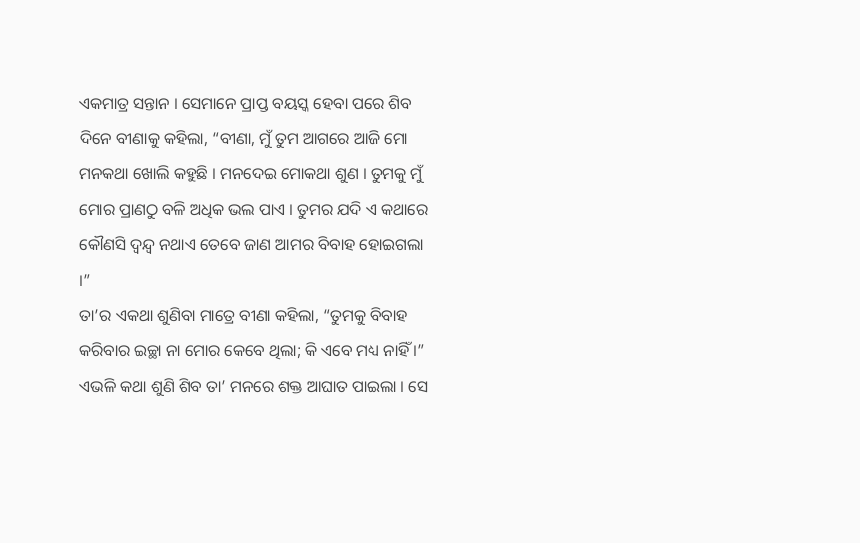ଏକମାତ୍ର ସନ୍ତାନ । ସେମାନେ ପ୍ରାପ୍ତ ବୟସ୍କ ହେବା ପରେ ଶିବ ଦିନେ ବୀଣାକୁ କହିଲା, “ବୀଣା, ମୁଁ ତୁମ ଆଗରେ ଆଜି ମୋ ମନକଥା ଖୋଲି କହୁଛି । ମନଦେଇ ମୋକଥା ଶୁଣ । ତୁମକୁ ମୁଁ ମୋର ପ୍ରାଣଠୁ ବଳି ଅଧିକ ଭଲ ପାଏ । ତୁମର ଯଦି ଏ କଥାରେ କୌଣସି ଦ୍ୱନ୍ଦ୍ୱ ନଥାଏ ତେବେ ଜାଣ ଆମର ବିବାହ ହୋଇଗଲା ।”
ତା’ର ଏକଥା ଶୁଣିବା ମାତ୍ରେ ବୀଣା କହିଲା, “ତୁମକୁ ବିବାହ କରିବାର ଇଚ୍ଛା ନା ମୋର କେବେ ଥିଲା; କି ଏବେ ମଧ୍ୟ ନାହିଁ ।” ଏଭଳି କଥା ଶୁଣି ଶିବ ତା’ ମନରେ ଶକ୍ତ ଆଘାତ ପାଇଲା । ସେ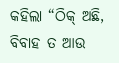କହିଲା “ଠିକ୍ ଅଛି, ବିବାହ ତ ଆଉ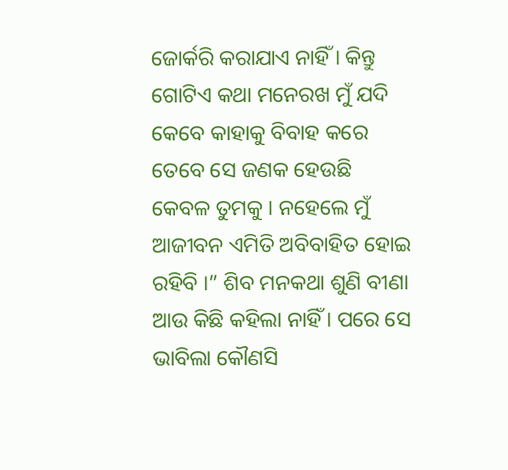ଜୋର୍କରି କରାଯାଏ ନାହିଁ । କିନ୍ତୁ ଗୋଟିଏ କଥା ମନେରଖ ମୁଁ ଯଦି କେବେ କାହାକୁ ବିବାହ କରେ ତେବେ ସେ ଜଣକ ହେଉଛି କେବଳ ତୁମକୁ । ନହେଲେ ମୁଁ ଆଜୀବନ ଏମିତି ଅବିବାହିତ ହୋଇ ରହିବି ।” ଶିବ ମନକଥା ଶୁଣି ବୀଣା ଆଉ କିଛି କହିଲା ନାହିଁ । ପରେ ସେ ଭାବିଲା କୌଣସି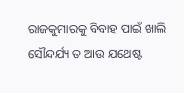ରାଜକୁମାରକୁ ବିବାହ ପାଇଁ ଖାଲି ସୌନ୍ଦର୍ଯ୍ୟ ତ ଆଉ ଯଥେଷ୍ଟ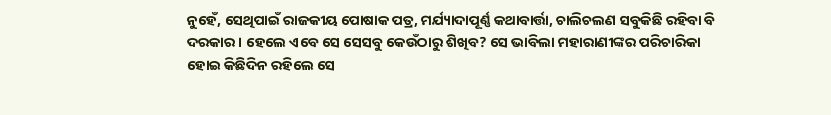ନୁହେଁ, ସେଥିପାଇଁ ରାଜକୀୟ ପୋଷାକ ପତ୍ର, ମର୍ଯ୍ୟାଦାପୂର୍ଣ୍ଣ କଥାବାର୍ତ୍ତା, ଚାଲିଚଲଣ ସବୁକିଛି ରହିବା ବି ଦରକାର । ହେଲେ ଏବେ ସେ ସେସବୁ କେଉଁଠାରୁ ଶିଖିବ? ସେ ଭାବିଲା ମହାରାଣୀଙ୍କର ପରିଚାରିକା ହୋଇ କିଛିଦିନ ରହିଲେ ସେ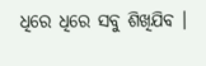ଧିରେ ଧିରେ ସବୁ ଶିଖିଯିବ ।